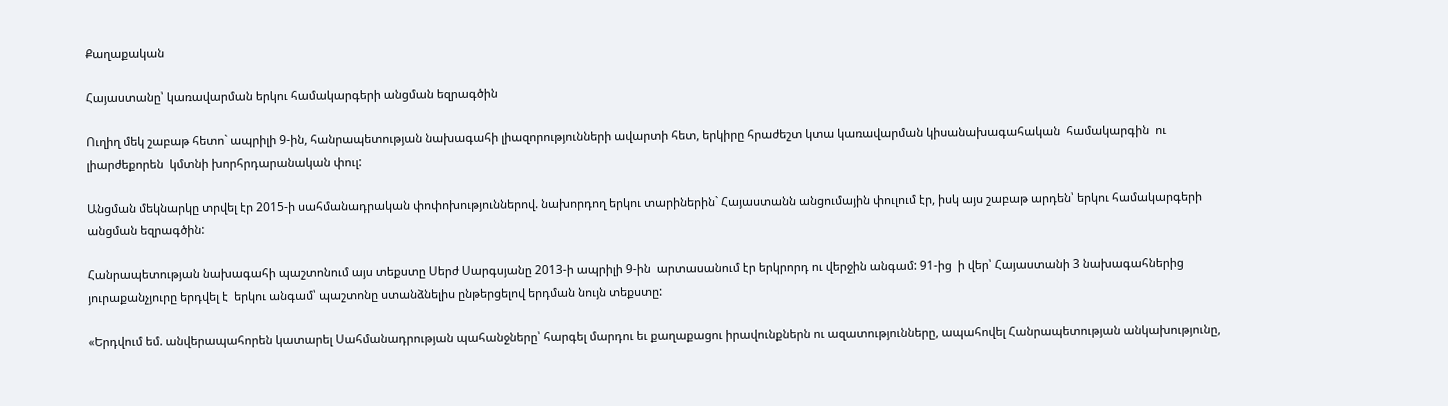Քաղաքական

Հայաստանը՝ կառավարման երկու համակարգերի անցման եզրագծին

Ուղիղ մեկ շաբաթ հետո` ապրիլի 9-ին, հանրապետության նախագահի լիազորությունների ավարտի հետ, երկիրը հրաժեշտ կտա կառավարման կիսանախագահական  համակարգին  ու լիարժեքորեն  կմտնի խորհրդարանական փուլ:

Անցման մեկնարկը տրվել էր 2015-ի սահմանադրական փոփոխություններով. նախորդող երկու տարիներին` Հայաստանն անցումային փուլում էր, իսկ այս շաբաթ արդեն՝ երկու համակարգերի անցման եզրագծին:

Հանրապետության նախագահի պաշտոնում այս տեքստը Սերժ Սարգսյանը 2013-ի ապրիլի 9-ին  արտասանում էր երկրորդ ու վերջին անգամ: 91-ից  ի վեր՝ Հայաստանի 3 նախագահներից  յուրաքանչյուրը երդվել է  երկու անգամ՝ պաշտոնը ստանձնելիս ընթերցելով երդման նույն տեքստը:

«Երդվում եմ. անվերապահորեն կատարել Սահմանադրության պահանջները՝ հարգել մարդու եւ քաղաքացու իրավունքներն ու ազատությունները, ապահովել Հանրապետության անկախությունը,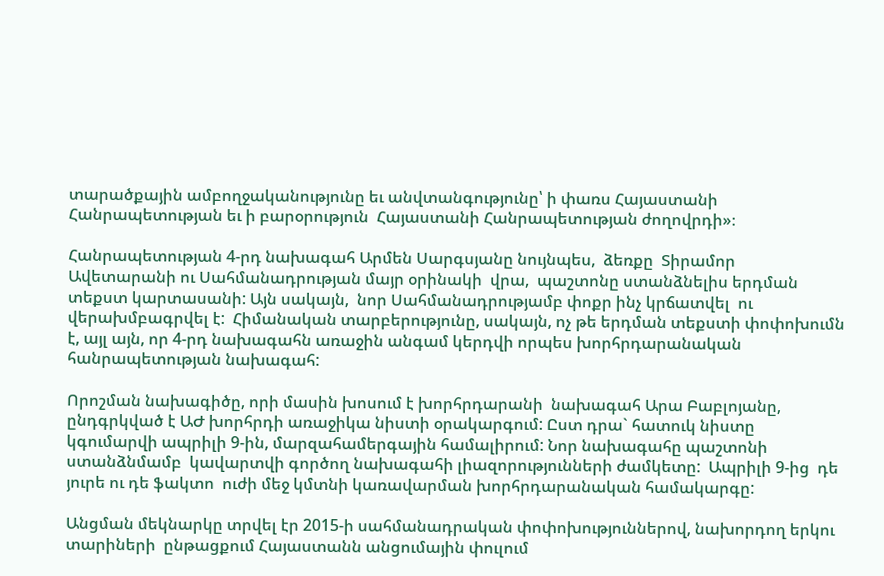տարածքային ամբողջականությունը եւ անվտանգությունը՝ ի փառս Հայաստանի Հանրապետության եւ ի բարօրություն  Հայաստանի Հանրապետության ժողովրդի»։

Հանրապետության 4-րդ նախագահ Արմեն Սարգսյանը նույնպես,  ձեռքը  Տիրամոր Ավետարանի ու Սահմանադրության մայր օրինակի  վրա,  պաշտոնը ստանձնելիս երդման տեքստ կարտասանի: Այն սակայն,  նոր Սահմանադրությամբ փոքր ինչ կրճատվել  ու վերախմբագրվել է:  Հիմանական տարբերությունը, սակայն, ոչ թե երդման տեքստի փոփոխումն է, այլ այն, որ 4-րդ նախագահն առաջին անգամ կերդվի որպես խորհրդարանական հանրապետության նախագահ:

Որոշման նախագիծը, որի մասին խոսում է խորհրդարանի  նախագահ Արա Բաբլոյանը, ընդգրկված է ԱԺ խորհրդի առաջիկա նիստի օրակարգում: Ըստ դրա` հատուկ նիստը  կգումարվի ապրիլի 9-ին, մարզահամերգային համալիրում: Նոր նախագահը պաշտոնի ստանձնմամբ  կավարտվի գործող նախագահի լիազորությունների ժամկետը:  Ապրիլի 9-ից  դե յուրե ու դե ֆակտո  ուժի մեջ կմտնի կառավարման խորհրդարանական համակարգը:

Անցման մեկնարկը տրվել էր 2015-ի սահմանադրական փոփոխություններով, նախորդող երկու տարիների  ընթացքում Հայաստանն անցումային փուլում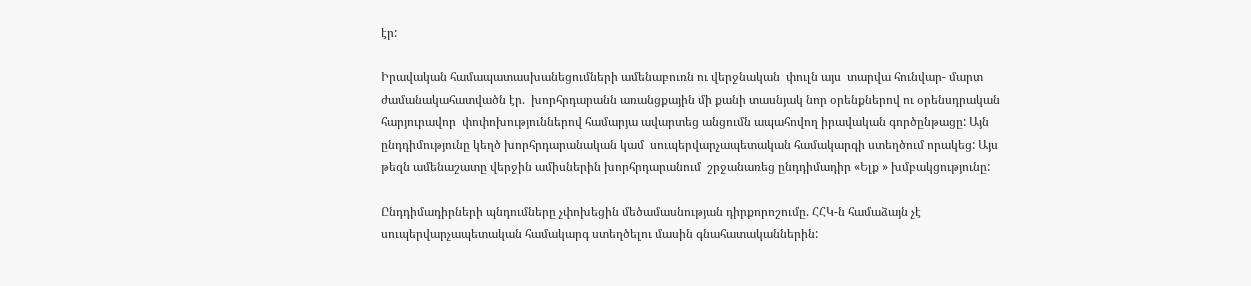էր:

Իրավական համապատասխանեցումների ամենաբուռն ու վերջնական  փուլն այս  տարվա հունվար- մարտ ժամանակահատվածն էր.  խորհրդարանն առանցքային մի քանի տասնյակ նոր օրենքներով ու օրենսդրական  հարյուրավոր  փոփոխություններով համարյա ավարտեց անցումն ապահովող իրավական գործընթացը: Այն ընդդիմությունը կեղծ խորհրդարանական կամ  սուպերվարչապետական համակարգի ստեղծում որակեց: Այս թեզն ամենաշատը վերջին ամիսներին խորհրդարանում  շրջանառեց ընդդիմադիր «Ելք » խմբակցությունը:

Ընդդիմադիրների պնդումները չփոխեցին մեծամասնության դիրքորոշումը. ՀՀԿ-ն համաձայն չէ սուպերվարչապետական համակարգ ստեղծելու մասին գնահատականներին: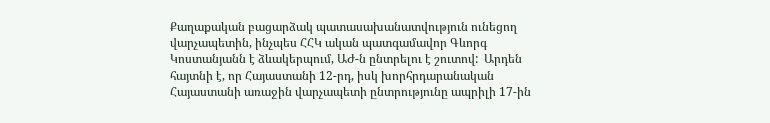Քաղաքական բացարձակ պատասախանատվություն ունեցող վարչապետին, ինչպես ՀՀԿ ական պատգամավոր Գևորգ Կոստանյանն է ձևակերպում, ԱԺ-ն ընտրելու է շուտով:  Արդեն հայտնի է, որ Հայաստանի 12-րդ, իսկ խորհրդարանական Հայաստանի առաջին վարչապետի ընտրությունը ապրիլի 17-ին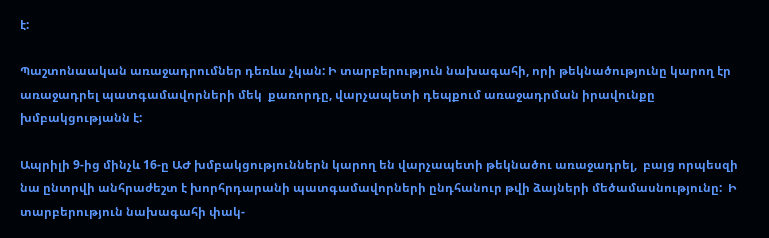է:

Պաշտոնաական առաջադրումներ դեռևս չկան: Ի տարբերություն նախագահի, որի թեկնածությունը կարող էր առաջադրել պատգամավորների մեկ  քառորդը, վարչապետի դեպքում առաջադրման իրավունքը խմբակցությանն է:

Ապրիլի 9-ից մինչև 16-ը ԱԺ խմբակցություններն կարող են վարչապետի թեկնածու առաջադրել,  բայց որպեսզի նա ընտրվի անհրաժեշտ է խորհրդարանի պատգամավորների ընդհանուր թվի ձայների մեծամասնությունը:  Ի տարբերություն նախագահի փակ-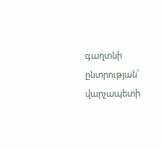գաղտնի ընտրության՝ վարչապետի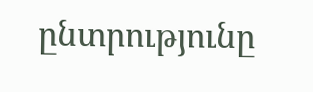ընտրությունը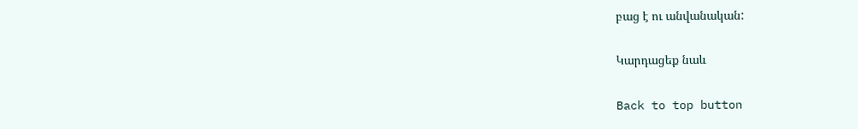բաց է ու անվանական:

Կարդացեք նաև

Back to top button